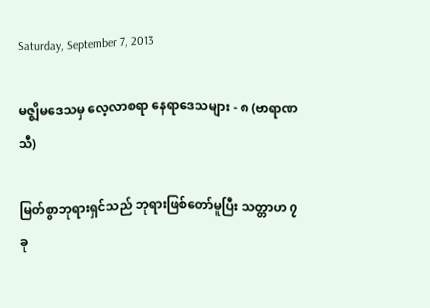Saturday, September 7, 2013

မဇ္ဈိမဒေသမှ လေ့လာစရာ နေရာဒေသများ - ၈ (ဗာရာဏသီ)

မြတ်စွာဘုရားရှင်သည် ဘုရားဖြစ်တော်မူပြီး သတ္တာဟ ၇ ခု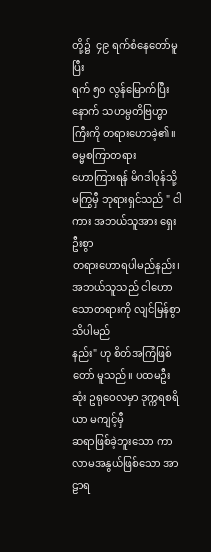တို့၌  ၄၉ ရက်စံနေတော်မူပြီး
ရက် ၅၀ လွန်မြောက်ပြီးနောက် သဟမ္ပတိဗြဟ္မာကြီးကို တရားဟောခဲ့၏။ ဓမ္မစကြာတရား
ဟောကြားရန် မိဂဒါဝုန်သို့ မကြွမှီ ဘုရားရှင်သည် " ငါကား အဘယ်သူအား ရှေးဦးစွာ
တရားဟောရပါမည်နည်း၊ အဘယ်သူသည် ငါဟောသောတရားကို လျင်မြန်စွာ သိပါမည်
နည်း" ဟု စိတ်အကြံဖြစ်တော် မူသည်။ ပထမဦးဆုံး ဥရုဝေလမှာ ဒုက္ကရစရိယာ မကျင့်မှီ
ဆရာဖြစ်ခဲ့ဘူးသော ကာလာမအနွယ်ဖြစ်သော အာဠာရ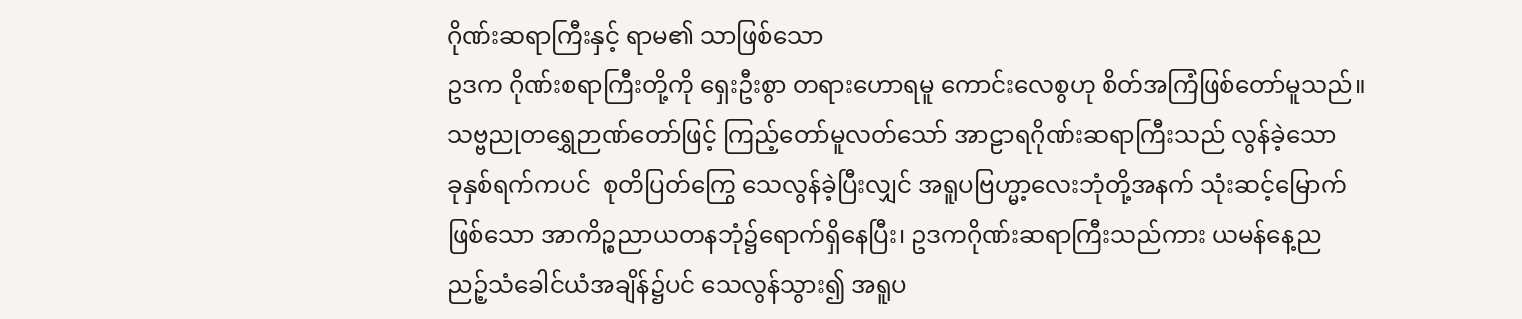ဂိုဏ်းဆရာကြီးနှင့် ရာမ၏ သာဖြစ်သော
ဥဒက ဂိုဏ်းစရာကြီးတို့ကို ရှေးဦးစွာ တရားဟောရမူ ကောင်းလေစွဟု စိတ်အကြံဖြစ်တော်မူသည်။
သဗ္ဗညုတရွှေဉာဏ်တော်ဖြင့် ကြည့်တော်မူလတ်သော် အာဠာရဂိုဏ်းဆရာကြီးသည် လွန်ခဲ့သော
ခုနှစ်ရက်ကပင်  စုတိပြတ်ကြွေ သေလွန်ခဲ့ပြီးလျှင် အရူပဗြဟ္မာ့လေးဘုံတို့အနက် သုံးဆင့်မြောက်
ဖြစ်သော အာကိဉ္စညာယတနဘုံ၌ရောက်ရှိနေပြီး၊ ဥဒကဂိုဏ်းဆရာကြီးသည်ကား ယမန်နေ့ည
ညဉ့်သံခေါင်ယံအချိန်၌ပင် သေလွန်သွား၍ အရူပ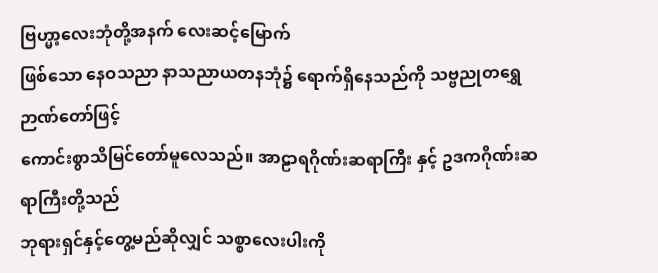ဗြဟ္မာ့လေးဘုံတို့အနက် လေးဆင့်မြောက်
ဖြစ်သော နေဝသညာ နာသညာယတနဘုံ၌ ရောက်ရှိနေသည်ကို သဗ္ဗညုတရွှေဉာဏ်တော်ဖြင့်
ကောင်းစွာသိမြင်တော်မူလေသည်။ အာဠာရဂိုဏ်းဆရာကြီး နှင့် ဥဒကဂိုဏ်းဆရာကြီးတို့သည်
ဘုရားရှင်နှင့်တွေ့မည်ဆိုလျှင် သစ္စာလေးပါးကို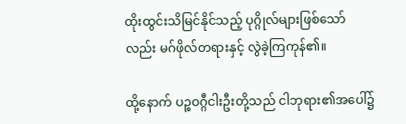ထိုးထွင်းသိမြင်နိုင်သည့် ပုဂ္ဂိုလ်များဖြစ်သော်
လည်း မဂ်ဖိုလ်တရားနှင့် လွဲခဲ့ကြကုန်၏။

ထို့နောက် ပဉ္စဝဂ္ဂီငါးဦးတို့သည် ငါဘုရား၏အပေါ်၌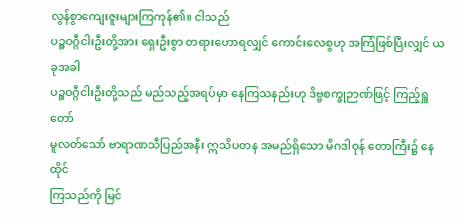လွန်စွာကျေးဇူးများကြကုန်၏။ ငါသည်
ပဉ္စဝဂ္ဂီငါးဦးတို့အား ရှေးဦးစွာ တရားဟောရလျှင် ကောင်းလေစွဟု အကြံဖြစ်ပြီးလျှင် ယခုအခါ
ပဉ္စဝဂ္ဂီငါးဦးတို့သည် မည်သည့်အရပ်မှာ နေကြသနည်းဟု ဒိဗ္ဗစက္ခုဉာဏ်ဖြင့် ကြည့်ရှူတော်
မူလတ်သော် ဗာရာဏသီပြည်အနီး ဣသိပတန အမည်ရှိသော မိဂဒါဝုန် တောကြီး၌ နေထိုင်
ကြသည်ကို မြင်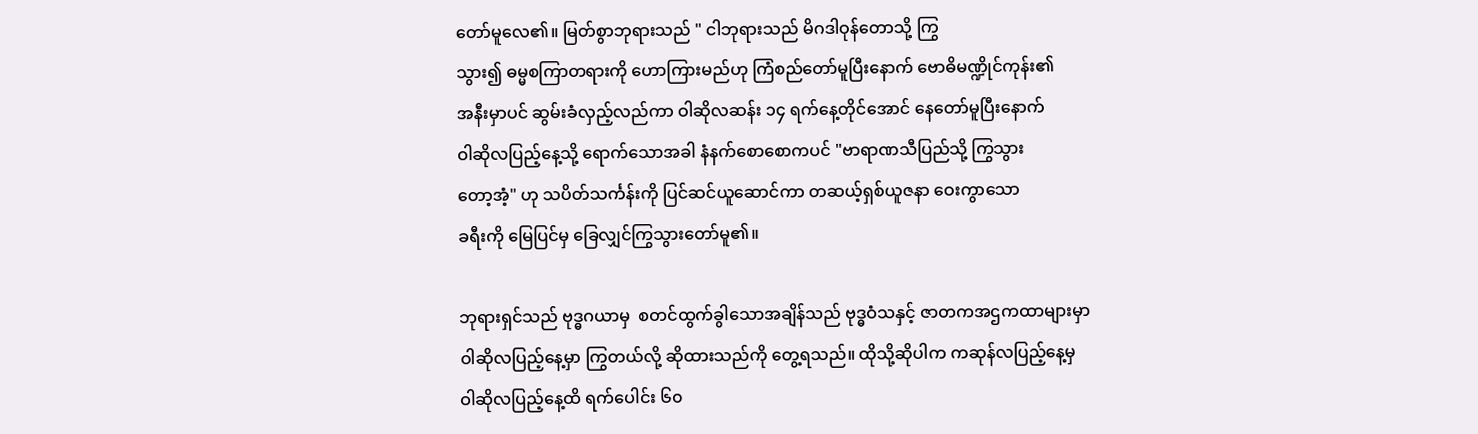တော်မူလေ၏။ မြတ်စွာဘုရားသည် " ငါဘုရားသည် မိဂဒါဝုန်တောသို့ ကြွ
သွား၍ ဓမ္မစကြာတရားကို ဟောကြားမည်ဟု ကြံစည်တော်မူပြီးနောက် ဗောဓိမဏ္ဍိုင်ကုန်း၏
အနီးမှာပင် ဆွမ်းခံလှည့်လည်ကာ ဝါဆိုလဆန်း ၁၄ ရက်နေ့တိုင်အောင် နေတော်မူပြီးနောက်
ဝါဆိုလပြည့်နေ့သို့ ရောက်သောအခါ နံနက်စောစောကပင် "ဗာရာဏသီပြည်သို့ ကြွသွား
တော့အံ့" ဟု သပိတ်သင်္ကန်းကို ပြင်ဆင်ယူဆောင်ကာ တဆယ့်ရှစ်ယူဇနာ ဝေးကွာသော
ခရီးကို မြေပြင်မှ ခြေလျှင်ကြွသွားတော်မူ၏။

ဘုရားရှင်သည် ဗုဒ္ဓဂယာမှ  စတင်ထွက်ခွါသောအချိန်သည် ဗုဒ္ဓဝံသနှင့် ဇာတကအဌကထာများမှာ
ဝါဆိုလပြည့်နေ့မှာ ကြွတယ်လို့ ဆိုထားသည်ကို တွေ့ရသည်။ ထိုသို့ဆိုပါက ကဆုန်လပြည့်နေ့မှ
ဝါဆိုလပြည့်နေ့ထိ ရက်ပေါင်း ၆၀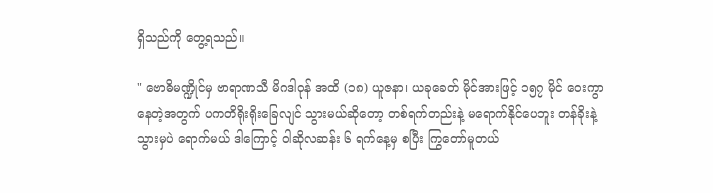ရှိသည်ကို တွေ့ရသည်။

" ဗောဓိမဏ္ဍိုင်မှ ဗာရာဏသီ မိဂဒါဝုန် အထိ (၁၈) ယူဇနာ၊ ယခုခေတ် မိုင်အားဖြင့် ၁၅၇ မိုင် ဝေးကွာ
နေတဲ့အတွက် ပကတိရိုးရိုးခြေလျင် သွားမယ်ဆိုတော့ တစ်ရက်တည်းနဲ့ မရောက်နိုင်ပေဘူး တန်ခိုးနဲ့
သွားမှပဲ ရောက်မယ် ဒါကြောင့် ဝါဆိုလဆန်း ၆ ရက်နေ့မှ စပြီး ကြွတော်မူတယ်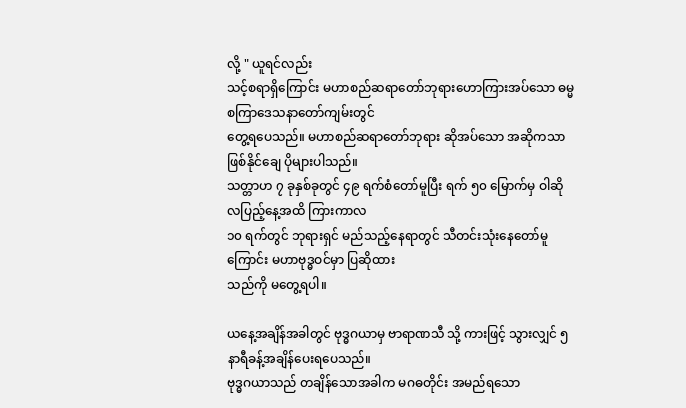လို့ " ယူရင်လည်း
သင့်စရာရှိကြောင်း မဟာစည်ဆရာတော်ဘုရားဟောကြားအပ်သော ဓမ္မစကြာဒေသနာတော်ကျမ်းတွင်
တွေ့ရပေသည်။ မဟာစည်ဆရာတော်ဘုရား ဆိုအပ်သော အဆိုကသာ ဖြစ်နိုင်ချေ ပိုများပါသည်။
သတ္တာဟ ၇ ခုနှစ်ခုတွင် ၄၉ ရက်စံတော်မူပြီး ရက် ၅၀ မြောက်မှ ဝါဆိုလပြည့်နေ့အထိ ကြားကာလ
၁၀ ရက်တွင် ဘုရားရှင် မည်သည့်နေရာတွင် သီတင်းသုံးနေတော်မူကြောင်း မဟာဗုဒ္ဓဝင်မှာ ပြဆိုထား
သည်ကို မတွေ့ရပါ။

ယနေ့အချိန်အခါတွင် ဗုဒ္ဓဂယာမှ ဗာရာဏသီ သို့ ကားဖြင့် သွားလျှင် ၅ နာရီခန့်အချိန်ပေးရပေသည်။
ဗုဒ္ဓဂယာသည် တချိန်သောအခါက မဂဓတိုင်း အမည်ရသော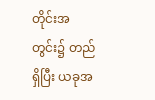တိုင်းအတွင်း၌ တည်ရှိပြီး ယခုအ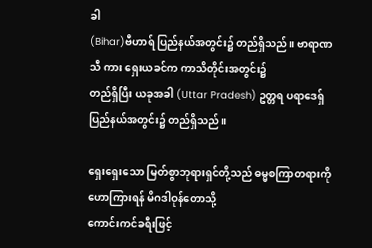ခါ
(Bihar)ဗီဟာရ် ပြည်နယ်အတွင်း၌ တည်ရှိသည်။ ဗာရာဏသီ ကား ရှေးယခင်က ကာသိတိုင်းအတွင်း၌
တည်ရှိပြီး ယခုအခါ (Uttar Pradesh) ဥတ္တရ ပရာဒေရှ် ပြည်နယ်အတွင်း၌ တည်ရှိသည်။

ရှေးရှေးသော မြတ်စွာဘုရားရှင်တို့သည် ဓမ္မစကြာတရားကို ဟောကြားရန် မိဂဒါဝုန်တောသို့
ကောင်းကင်ခရီးဖြင့်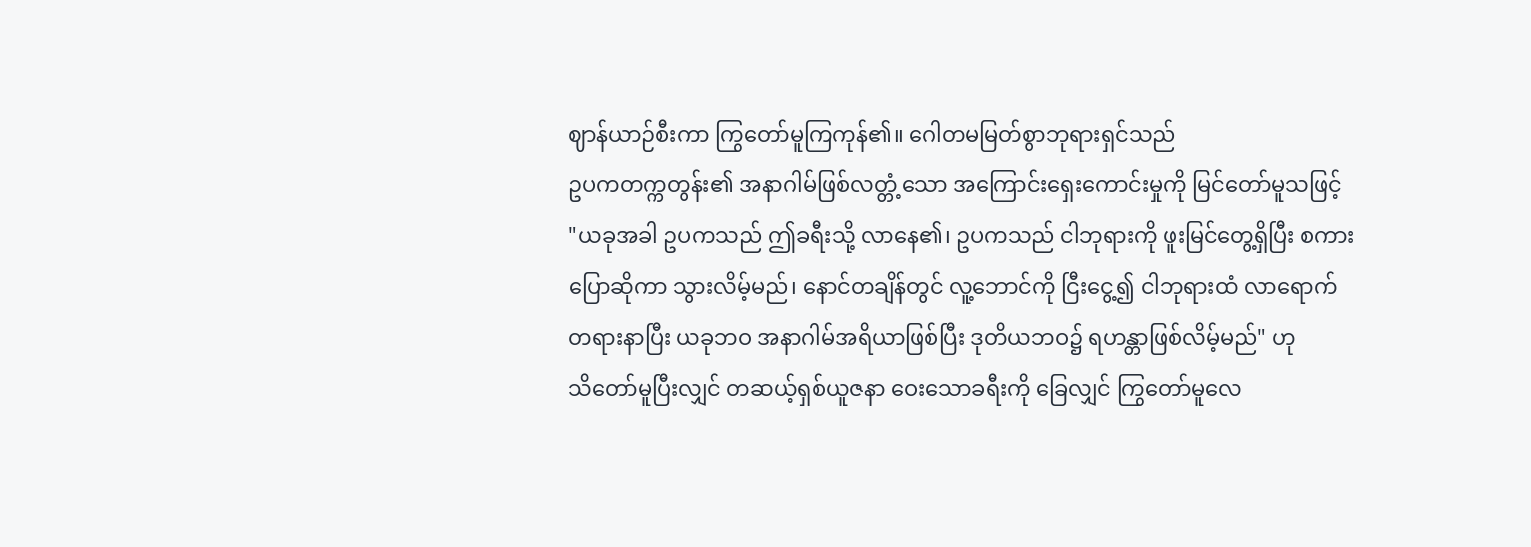ဈာန်ယာဉ်စီးကာ ကြွတော်မူကြကုန်၏။ ဂေါတမမြတ်စွာဘုရားရှင်သည်
ဥပကတက္ကတွန်း၏ အနာဂါမ်ဖြစ်လတ္တံ့သော အကြောင်းရှေးကောင်းမှုကို မြင်တော်မူသဖြင့်
"ယခုအခါ ဥပကသည် ဤခရီးသို့ လာနေ၏၊ ဥပကသည် ငါဘုရားကို ဖူးမြင်တွေ့ရှိပြီး စကား
ပြောဆိုကာ သွားလိမ့်မည်၊ နောင်တချိန်တွင် လူ့ဘောင်ကို ငြီးငွေ့၍ ငါဘုရားထံ လာရောက်
တရားနာပြီး ယခုဘဝ အနာဂါမ်အရိယာဖြစ်ပြီး ဒုတိယဘဝ၌ ရဟန္တာဖြစ်လိမ့်မည်" ဟု
သိတော်မူပြီးလျှင် တဆယ့်ရှစ်ယူဇနာ ဝေးသောခရီးကို ခြေလျှင် ကြွတော်မူလေ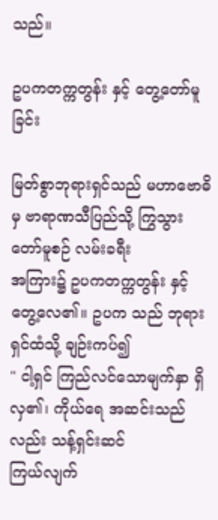သည်။

ဥပကတက္ကတွန်း နှင့် တွေ့တော်မူခြင်း

မြတ်စွာဘုရားရှင်သည် မဟာဗောဓိမှ ဗာရာဏသီပြည်သို့ ကြွသွားတော်မူစဉ် လမ်းခရီး
အကြား၌ ဥပကတက္ကတွန်း နှင့် တွေ့လေ၏။ ဥပက သည် ဘုရားရှင်ထံသို့ ချဉ်းကပ်၍
" ငါ့ရှင် ကြည်လင်သောမျက်နှာ ရှိလှ၏၊ ကိုယ်ရေ အဆင်းသည်လည်း သန့်ရှင်းဆင်
ကြယ်လျက်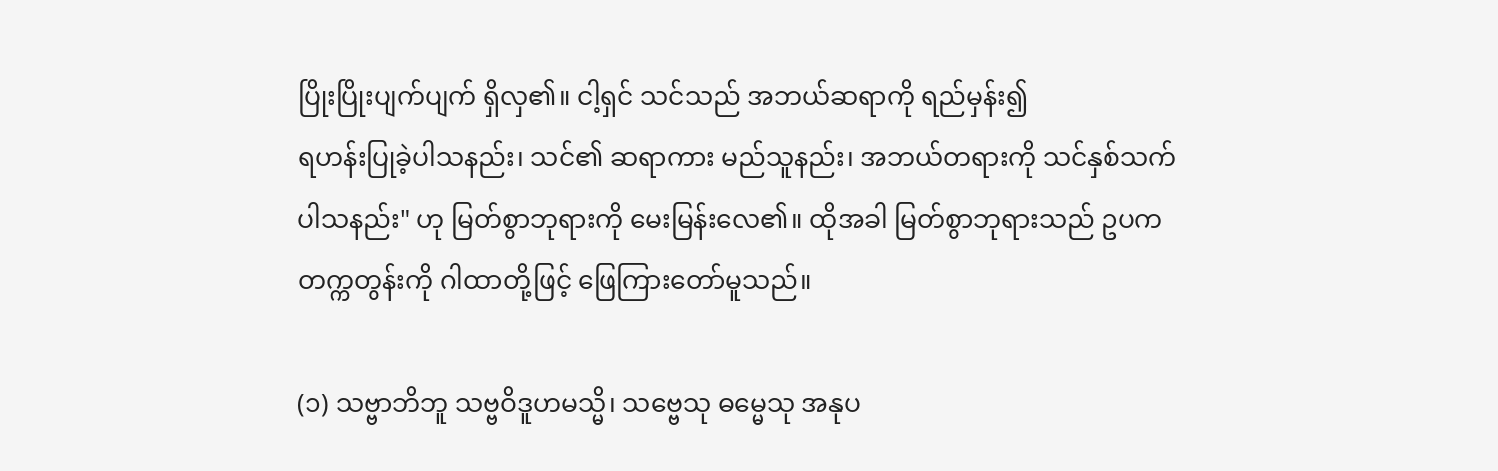ပြိုးပြိုးပျက်ပျက် ရှိလှ၏။ ငါ့ရှင် သင်သည် အဘယ်ဆရာကို ရည်မှန်း၍
ရဟန်းပြုခဲ့ပါသနည်း၊ သင်၏ ဆရာကား မည်သူနည်း၊ အဘယ်တရားကို သင်နှစ်သက်
ပါသနည်း" ဟု မြတ်စွာဘုရားကို မေးမြန်းလေ၏။ ထိုအခါ မြတ်စွာဘုရားသည် ဥပက
တက္ကတွန်းကို ဂါထာတို့ဖြင့် ဖြေကြားတော်မူသည်။

(၁) သဗ္ဗာဘိဘူ သဗ္ဗဝိဒူဟမသ္မိ၊ သဗ္ဗေသု ဓမ္မေသု အနုပ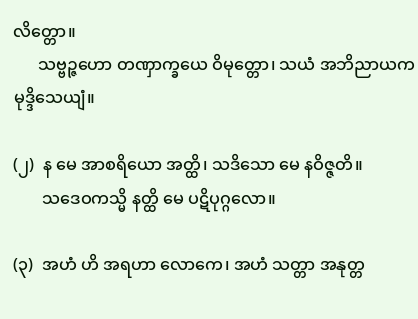လိတ္တော။
      သဗ္ဗဉ္ဇဟော တဏှာက္ခယေ ဝိမုတ္တော၊ သယံ အဘိညာယက မုဒ္ဒိသေယျံ။

(၂)  န မေ အာစရိယော အတ္ထိ၊ သဒိသော မေ နဝိဇ္ဇတိ။
       သဒေဝကသ္မိ နတ္ထိ မေ ပဋိပုဂ္ဂလော။

(၃)  အဟံ ဟိ အရဟာ လောကေ၊ အဟံ သတ္တာ အနုတ္တ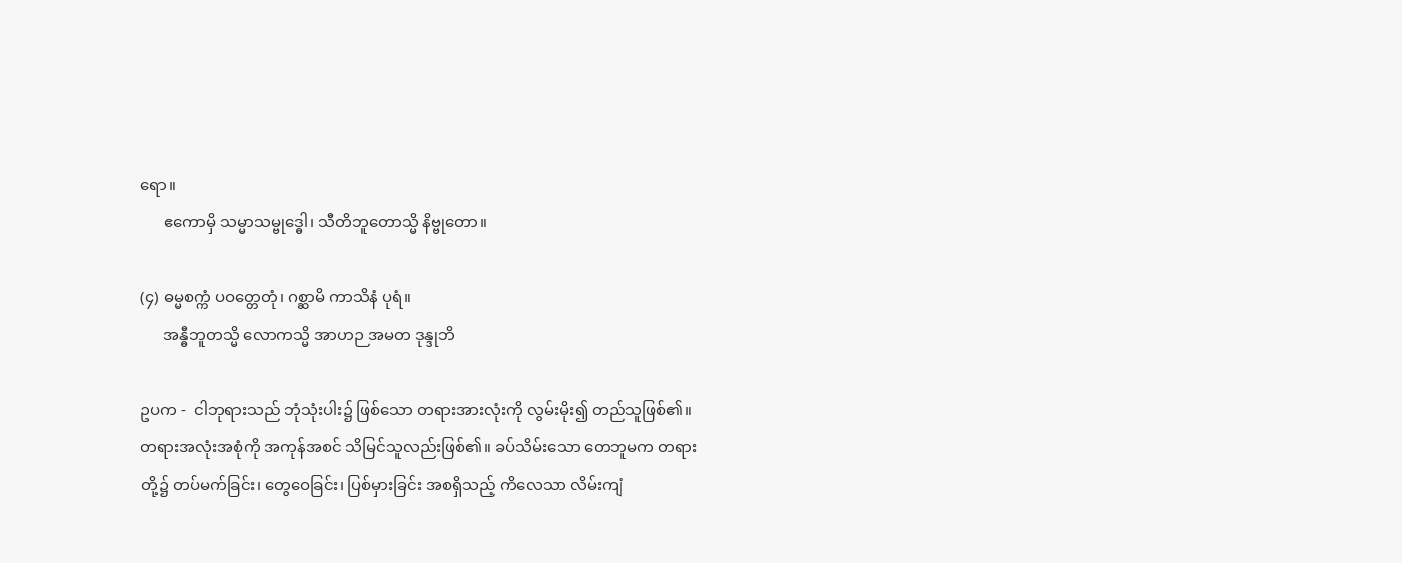ရော။
      ဧကောမှိ သမ္မာသမ္ဗုဒ္ဓေါ၊ သီတိဘူတောသ္မိ နိဗ္ဗုတော။

(၄) ဓမ္မစက္ကံ ပဝတ္တေတုံ၊ ဂစ္ဆာမိ ကာသိနံ ပုရံ။
      အန္ဓီဘူတသ္မိ လောကသ္မိ အာဟဉ အမတ ဒုန္ဒုဘိ

ဥပက -  ငါဘုရားသည် ဘုံသုံးပါး၌ ဖြစ်သော တရားအားလုံးကို လွမ်းမိုး၍ တည်သူဖြစ်၏။
တရားအလုံးအစုံကို အကုန်အစင် သိမြင်သူလည်းဖြစ်၏။ ခပ်သိမ်းသော တေဘူမက တရား
တို့၌ တပ်မက်ခြင်း၊ တွေဝေခြင်း၊ ပြစ်မှားခြင်း အစရှိသည့် ကိလေသာ လိမ်းကျံ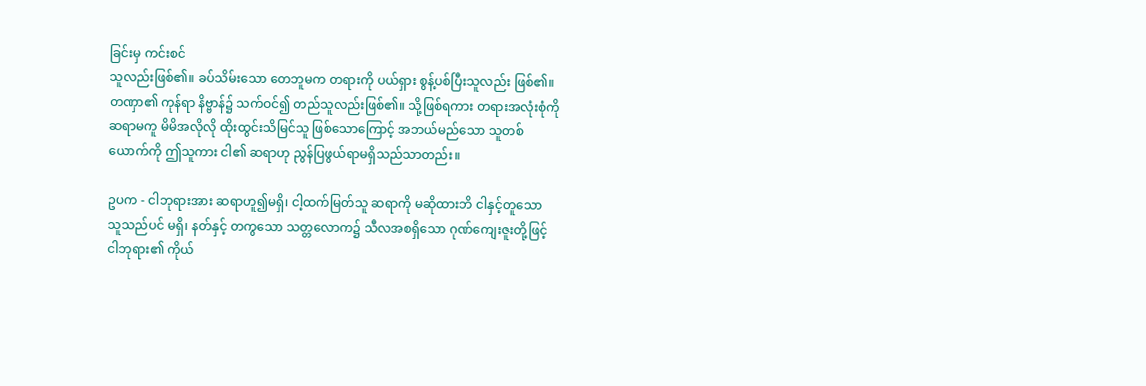ခြင်းမှ ကင်းစင်
သူလည်းဖြစ်၏။ ခပ်သိမ်းသော တေဘူမက တရားကို ပယ်ရှား စွန့်ပစ်ပြီးသူလည်း ဖြစ်၏။
တဏှာ၏ ကုန်ရာ နိဗ္ဗာန်၌ သက်ဝင်၍ တည်သူလည်းဖြစ်၏။ သို့ဖြစ်ရကား တရားအလုံးစုံကို
ဆရာမကူ မိမိအလိုလို ထိုးထွင်းသိမြင်သူ ဖြစ်သောကြောင့် အဘယ်မည်သော သူတစ်
ယောက်ကို ဤသူကား ငါ၏ ဆရာဟု ညွန်ပြဖွယ်ရာမရှိသည်သာတည်း။

ဥပက - ငါဘုရားအား ဆရာဟူ၍မရှိ၊ ငါ့ထက်မြတ်သူ ဆရာကို မဆိုထားဘိ ငါနှင့်တူသော
သူသည်ပင် မရှိ၊ နတ်နှင့် တကွသော သတ္တလောက၌ သီလအစရှိသော ဂုဏ်ကျေးဇူးတို့ဖြင့်
ငါဘုရား၏ ကိုယ်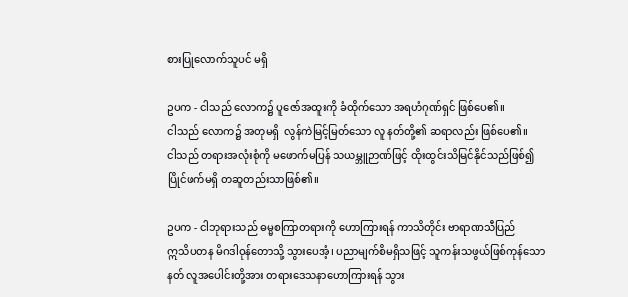စားပြုလောက်သူပင် မရှိ

ဥပက - ငါသည် လောက၌ ပူဇော်အထူးကို ခံထိုက်သော အရဟံဂုဏ်ရှင် ဖြစ်ပေ၏။
ငါသည် လောက၌ အတုမရှိ  လွန်ကဲမြင့်မြတ်သော လူ နတ်တို့၏ ဆရာလည်း ဖြစ်ပေ၏။
ငါသည် တရားအလုံးစုံကို မဖောက်မပြန် သယမ္ဘူဉာဏ်ဖြင့် ထိုးထွင်းသိမြင်နိုင်သည်ဖြစ်၍
ပြိုင်ဖက်မရှိ တဆူတည်းသာဖြစ်၏။

ဥပက - ငါဘုရားသည် ဓမ္မစကြာတရားကို ဟောကြားရန် ကာသိတိုင်း ဗာရာဏသီပြည်
ဣသိပတန မိဂဒါဝုန်တောသို့ သွားပေအံ့၊ ပညာမျက်စိမရှိသဖြင့် သူကန်းသဖွယ်ဖြစ်ကုန်သော
နတ် လူအပေါင်းတို့အား တရားဒေသနာဟောကြားရန် သွား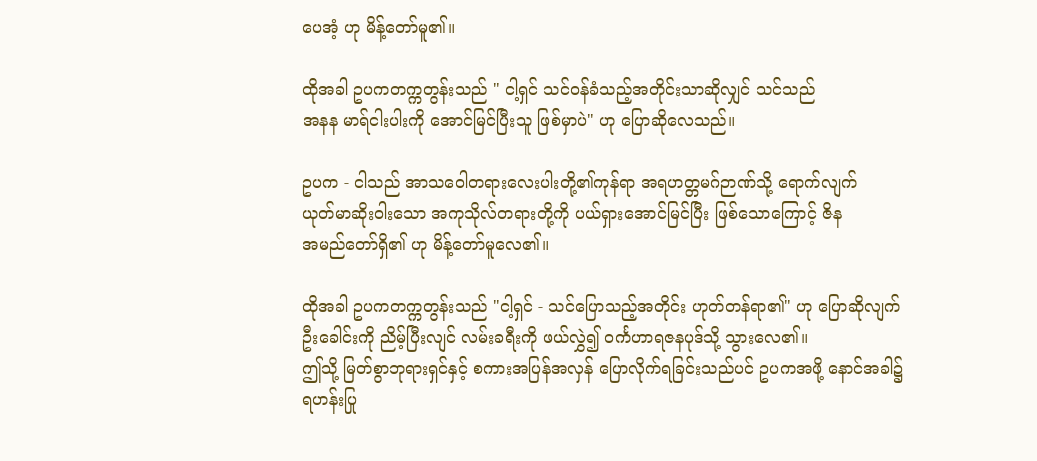ပေအံ့ ဟု မိန့်တော်မူ၏။

ထိုအခါ ဥပကတက္ကတွန်းသည် " ငါ့ရှင် သင်ဝန်ခံသည့်အတိုင်းသာဆိုလျှင် သင်သည်
အနန မာရ်ငါးပါးကို အောင်မြင်ပြီးသူ ဖြစ်မှာပဲ" ဟု ပြောဆိုလေသည်။

ဥပက - ငါသည် အာသဝေါတရားလေးပါးတို့၏ကုန်ရာ အရဟတ္တမဂ်ဉာဏ်သို့ ရောက်လျက်
ယုတ်မာဆိုးဝါးသော အကုသိုလ်တရားတို့ကို ပယ်ရှားအောင်မြင်ပြီး ဖြစ်သောကြောင့် ဇိန
အမည်တော်ရှိ၏ ဟု မိန့်တော်မူလေ၏။

ထိုအခါ ဥပကတက္ကတွန်းသည် "ငါ့ရှင် - သင်ပြောသည့်အတိုင်း ဟုတ်တန်ရာ၏" ဟု ပြောဆိုလျက်
ဦးခေါင်းကို ညိမ့်ပြီးလျင် လမ်းခရီးကို ဖယ်လွှဲ၍ ဝင်္ကဟာရဇနပုဒ်သို့ သွားလေ၏။
ဤသို့ မြတ်စွာဘုရားရှင်နှင့် စကားအပြန်အလှန် ပြောလိုက်ရခြင်းသည်ပင် ဥပကအဖို့ နောင်အခါ၌
ရဟန်းပြု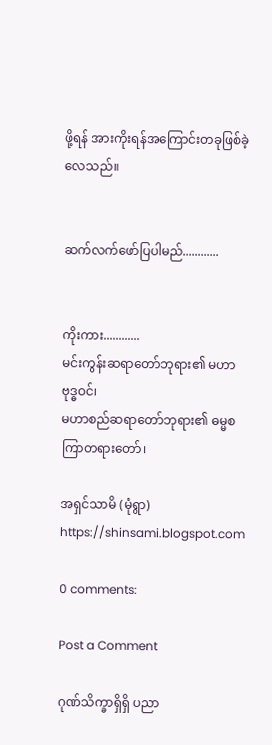ဖို့ရန် အားကိုးရန်အကြောင်းတခုဖြစ်ခဲ့လေသည်။


ဆက်လက်ဖော်ပြပါမည်............


ကိုးကား............
မင်းကွန်းဆရာတော်ဘုရား၏ မဟာဗုဒ္ဓဝင်၊
မဟာစည်ဆရာတော်ဘုရား၏ ဓမ္မစကြာတရားတော်၊

အရှင်သာမိ (မုံရွာ)
https://shinsami.blogspot.com

0 comments:

Post a Comment

ဂုဏ်သိက္ခာရှိရှိ ပညာ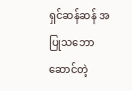ရှင်ဆန်ဆန် အပြုသဘောဆောင်တဲ့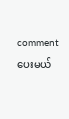comment ပေးမယ်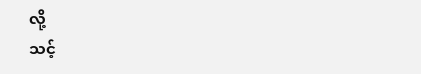လို့
သင့်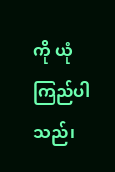ကို ယုံကြည်ပါသည်၊